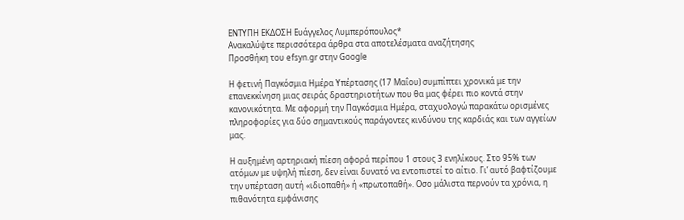ΕΝΤΥΠΗ ΕΚΔΟΣΗ Ευάγγελος Λυμπερόπουλος*
Ανακαλύψτε περισσότερα άρθρα στα αποτελέσματα αναζήτησης
Προσθήκη του efsyn.gr στην Google

Η φετινή Παγκόσμια Ημέρα Υπέρτασης (17 Μαΐου) συμπίπτει χρονικά με την επανεκκίνηση μιας σειράς δραστηριοτήτων που θα μας φέρει πιο κοντά στην κανονικότητα. Με αφορμή την Παγκόσμια Ημέρα, σταχυολογώ παρακάτω ορισμένες πληροφορίες για δύο σημαντικούς παράγοντες κινδύνου της καρδιάς και των αγγείων μας.

Η αυξημένη αρτηριακή πίεση αφορά περίπου 1 στους 3 ενηλίκους. Στο 95% των ατόμων με υψηλή πίεση, δεν είναι δυνατό να εντοπιστεί το αίτιο. Γι’ αυτό βαφτίζουμε την υπέρταση αυτή «ιδιοπαθή» ή «πρωτοπαθή». Οσο μάλιστα περνούν τα χρόνια, η πιθανότητα εμφάνισης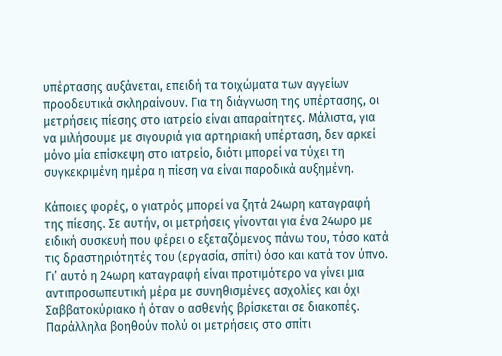υπέρτασης αυξάνεται, επειδή τα τοιχώματα των αγγείων προοδευτικά σκληραίνουν. Για τη διάγνωση της υπέρτασης, οι μετρήσεις πίεσης στο ιατρείο είναι απαραίτητες. Μάλιστα, για να μιλήσουμε με σιγουριά για αρτηριακή υπέρταση, δεν αρκεί μόνο μία επίσκεψη στο ιατρείο, διότι μπορεί να τύχει τη συγκεκριμένη ημέρα η πίεση να είναι παροδικά αυξημένη.

Κάποιες φορές, ο γιατρός μπορεί να ζητά 24ωρη καταγραφή της πίεσης. Σε αυτήν, οι μετρήσεις γίνονται για ένα 24ωρο με ειδική συσκευή που φέρει ο εξεταζόμενος πάνω του, τόσο κατά τις δραστηριότητές του (εργασία, σπίτι) όσο και κατά τον ύπνο. Γι’ αυτό η 24ωρη καταγραφή είναι προτιμότερο να γίνει μια αντιπροσωπευτική μέρα με συνηθισμένες ασχολίες και όχι Σαββατοκύριακο ή όταν ο ασθενής βρίσκεται σε διακοπές. Παράλληλα βοηθούν πολύ οι μετρήσεις στο σπίτι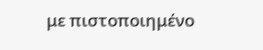με πιστοποιημένο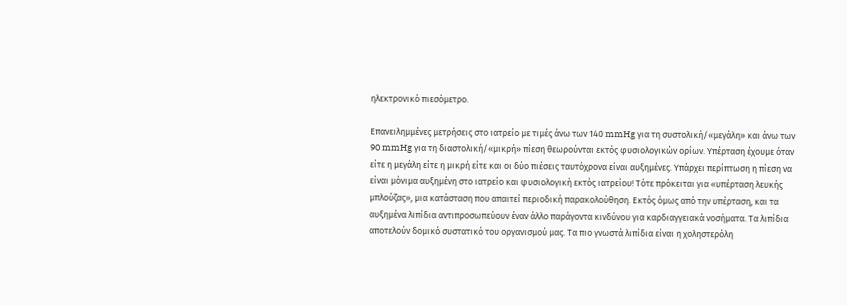ηλεκτρονικό πιεσόμετρο.

Επανειλημμένες μετρήσεις στο ιατρείο με τιμές άνω των 140 mmHg για τη συστολική/«μεγάλη» και άνω των 90 mmHg για τη διαστολική/«μικρή» πίεση θεωρούνται εκτός φυσιολογικών ορίων. Υπέρταση έχουμε όταν είτε η μεγάλη είτε η μικρή είτε και οι δύο πιέσεις ταυτόχρονα είναι αυξημένες. Υπάρχει περίπτωση η πίεση να είναι μόνιμα αυξημένη στο ιατρείο και φυσιολογική εκτός ιατρείου! Τότε πρόκειται για «υπέρταση λευκής μπλούζας», μια κατάσταση που απαιτεί περιοδική παρακολούθηση. Εκτός όμως από την υπέρταση, και τα αυξημένα λιπίδια αντιπροσωπεύουν έναν άλλο παράγοντα κινδύνου για καρδιαγγειακά νοσήματα. Τα λιπίδια αποτελούν δομικό συστατικό του οργανισμού μας. Τα πιο γνωστά λιπίδια είναι η χοληστερόλη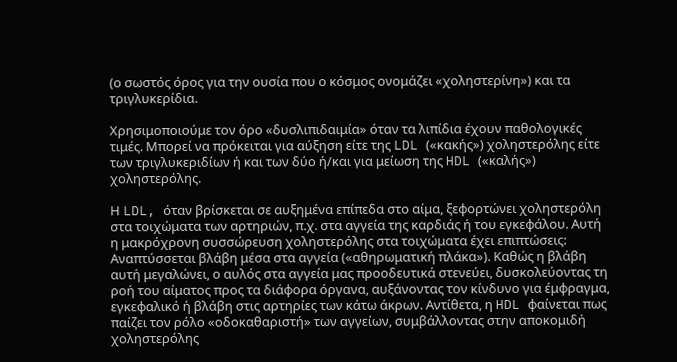(ο σωστός όρος για την ουσία που ο κόσμος ονομάζει «χοληστερίνη») και τα τριγλυκερίδια.

Χρησιμοποιούμε τον όρο «δυσλιπιδαιμία» όταν τα λιπίδια έχουν παθολογικές τιμές. Μπορεί να πρόκειται για αύξηση είτε της LDL («κακής») χοληστερόλης είτε των τριγλυκεριδίων ή και των δύο ή/και για μείωση της HDL («καλής») χοληστερόλης.

Η LDL, όταν βρίσκεται σε αυξημένα επίπεδα στο αίμα, ξεφορτώνει χοληστερόλη στα τοιχώματα των αρτηριών, π.χ. στα αγγεία της καρδιάς ή του εγκεφάλου. Αυτή η μακρόχρονη συσσώρευση χοληστερόλης στα τοιχώματα έχει επιπτώσεις: Αναπτύσσεται βλάβη μέσα στα αγγεία («αθηρωματική πλάκα»). Καθώς η βλάβη αυτή μεγαλώνει, ο αυλός στα αγγεία μας προοδευτικά στενεύει, δυσκολεύοντας τη ροή του αίματος προς τα διάφορα όργανα, αυξάνοντας τον κίνδυνο για έμφραγμα, εγκεφαλικό ή βλάβη στις αρτηρίες των κάτω άκρων. Αντίθετα, η HDL φαίνεται πως παίζει τον ρόλο «οδοκαθαριστή» των αγγείων, συμβάλλοντας στην αποκομιδή χοληστερόλης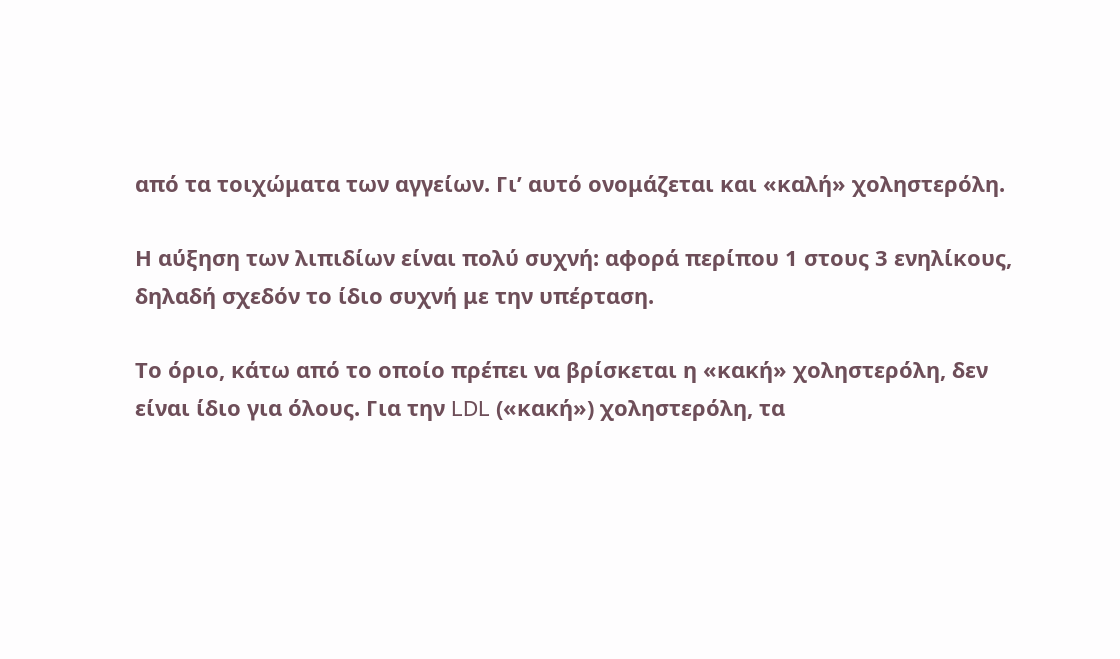από τα τοιχώματα των αγγείων. Γι’ αυτό ονομάζεται και «καλή» χοληστερόλη.

Η αύξηση των λιπιδίων είναι πολύ συχνή: αφορά περίπου 1 στους 3 ενηλίκους, δηλαδή σχεδόν το ίδιο συχνή με την υπέρταση.

Το όριο, κάτω από το οποίο πρέπει να βρίσκεται η «κακή» χοληστερόλη, δεν είναι ίδιο για όλους. Για την LDL («κακή») χοληστερόλη, τα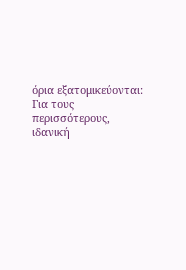όρια εξατομικεύονται: Για τους περισσότερους, ιδανική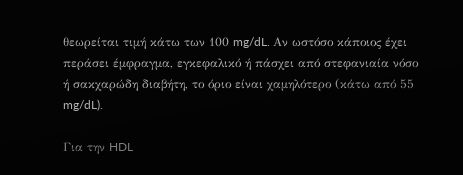θεωρείται τιμή κάτω των 100 mg/dL. Αν ωστόσο κάποιος έχει περάσει έμφραγμα, εγκεφαλικό ή πάσχει από στεφανιαία νόσο ή σακχαρώδη διαβήτη, το όριο είναι χαμηλότερο (κάτω από 55 mg/dL).

Για την HDL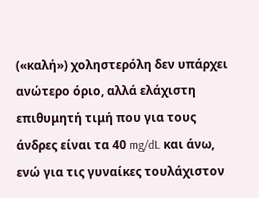(«καλή») χοληστερόλη δεν υπάρχει ανώτερο όριο, αλλά ελάχιστη επιθυμητή τιμή που για τους άνδρες είναι τα 40 mg/dL και άνω, ενώ για τις γυναίκες τουλάχιστον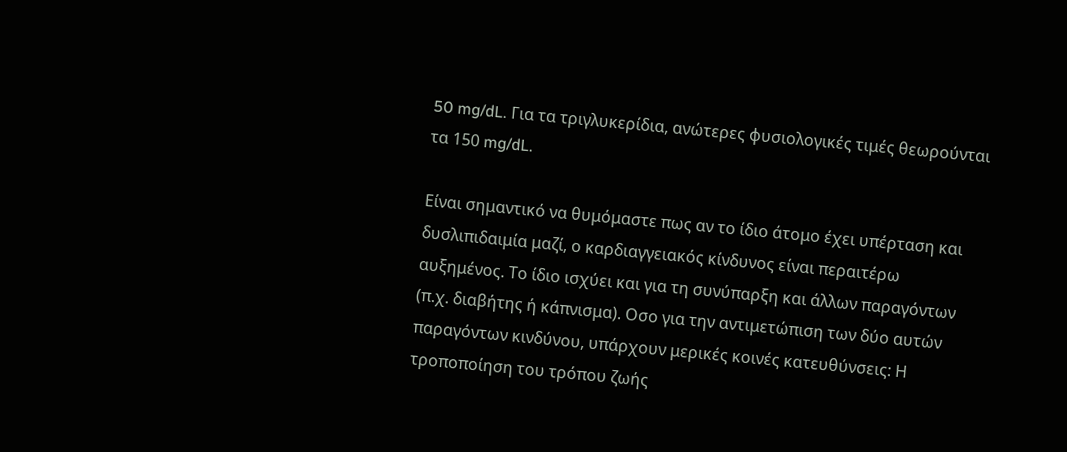50 mg/dL. Για τα τριγλυκερίδια, ανώτερες φυσιολογικές τιμές θεωρούνται τα 150 mg/dL.

Είναι σημαντικό να θυμόμαστε πως αν το ίδιο άτομο έχει υπέρταση και δυσλιπιδαιμία μαζί, ο καρδιαγγειακός κίνδυνος είναι περαιτέρω αυξημένος. Το ίδιο ισχύει και για τη συνύπαρξη και άλλων παραγόντων (π.χ. διαβήτης ή κάπνισμα). Οσο για την αντιμετώπιση των δύο αυτών παραγόντων κινδύνου, υπάρχουν μερικές κοινές κατευθύνσεις: Η τροποποίηση του τρόπου ζωής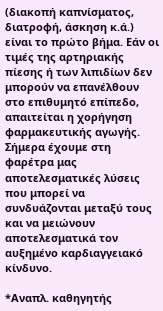(διακοπή καπνίσματος, διατροφή, άσκηση κ.ά.) είναι το πρώτο βήμα. Εάν οι τιμές της αρτηριακής πίεσης ή των λιπιδίων δεν μπορούν να επανέλθουν στο επιθυμητό επίπεδο, απαιτείται η χορήγηση φαρμακευτικής αγωγής. Σήμερα έχουμε στη φαρέτρα μας αποτελεσματικές λύσεις που μπορεί να συνδυάζονται μεταξύ τους και να μειώνουν αποτελεσματικά τον αυξημένο καρδιαγγειακό κίνδυνο.

*Αναπλ. καθηγητής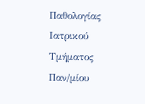Παθολογίας Ιατρικού Τμήματος Παν/μίου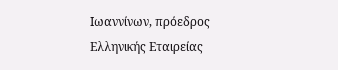Ιωαννίνων, πρόεδρος Ελληνικής Εταιρείας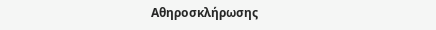Αθηροσκλήρωσης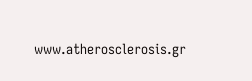www.atherosclerosis.gr